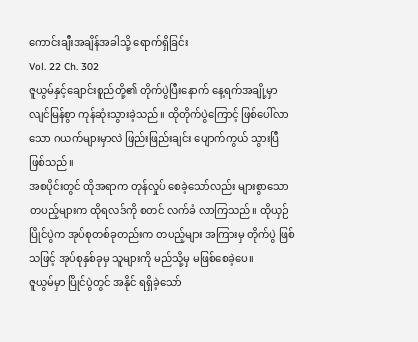ကောင်းချီးအချိန်အခါသို့ ရောက်ရှိခြင်း
Vol. 22 Ch. 302
ဇူယွမ်နှင့်ချောင်းစူည်တို့၏ တိုက်ပွဲပြီးနောက် နေ့ရက်အချို့မှာ လျင်မြန်စွာ ကုန်ဆုံးသွားခဲ့သည်။ ထိုတိုက်ပွဲကြောင့် ဖြစ်ပေါ်လာသော ဂယက်များမှာလဲ ဖြည်းဖြည်းချင်း ပျောက်ကွယ် သွားပြီ ဖြစ်သည်။
အစပိုင်းတွင် ထိုအရာက တုန်လှုပ် စေခဲ့သော်လည်း များစွာသော တပည့်များက ထိုရလဒ်ကို စတင် လက်ခံ လာကြသည်။ ထိုယှဉ်ပြိုင်ပွဲက အုပ်စုတစ်ခုတည်းက တပည့်များ အကြားမှ တိုက်ပွဲ ဖြစ်သဖြင့် အုပ်စုနှစ်ခုမှ သူများကို မည်သို့မှ မဖြစ်စေခဲ့ပေ။
ဇူယွမ်မှာ ပြိုင်ပွဲတွင် အနိုင် ရရှိခဲ့သော်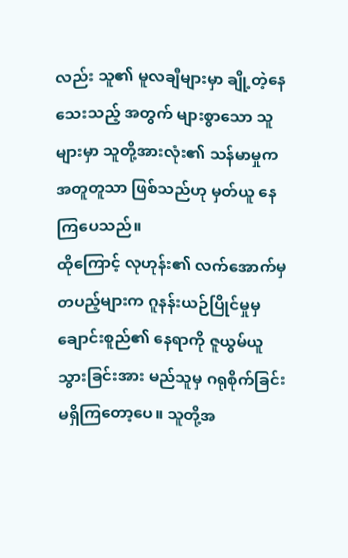လည်း သူ၏ မူလချီများမှာ ချို့တဲ့နေသေးသည့် အတွက် များစွာသော သူများမှာ သူတို့အားလုံး၏ သန်မာမှုက အတူတူသာ ဖြစ်သည်ဟု မှတ်ယူ နေကြပေသည်။
ထိုကြောင့် လုဟုန်း၏ လက်အောက်မှ တပည့်များက ဂူနန်းယဉ်ပြိုင်မှုမှ ချောင်းစူည်၏ နေရာကို ဇူယွမ်ယူသွားခြင်းအား မည်သူမှ ဂရုစိုက်ခြင်း မရှိကြတော့ပေ။ သူတို့အ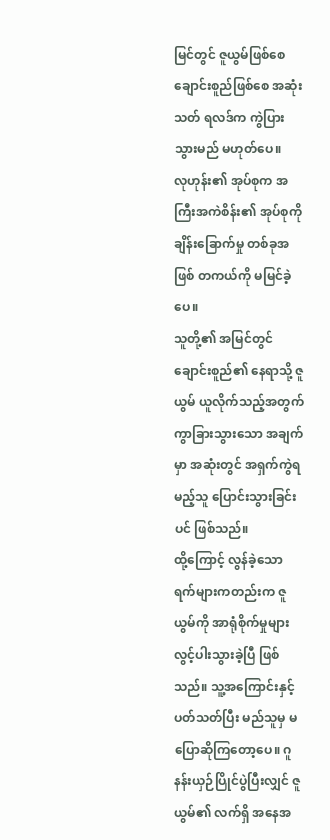မြင်တွင် ဇူယွမ်ဖြစ်စေ ချောင်းစူည်ဖြစ်စေ အဆုံးသတ် ရလဒ်က ကွဲပြားသွားမည် မဟုတ်ပေ။
လုဟုန်း၏ အုပ်စုက အကြီးအကဲစိန်း၏ အုပ်စုကို ချိန်းခြောက်မှု တစ်ခုအဖြစ် တကယ်ကို မမြင်ခဲ့ပေ။
သူတို့၏ အမြင်တွင် ချောင်းစူည်၏ နေရာသို့ ဇူယွမ် ယူလိုက်သည့်အတွက် ကွာခြားသွားသော အချက်မှာ အဆုံးတွင် အရှက်ကွဲရမည့်သူ ပြောင်းသွားခြင်းပင် ဖြစ်သည်။
ထို့ကြောင့် လွန်ခဲ့သော ရက်များကတည်းက ဇူယွမ်ကို အာရုံစိုက်မှုများ လွင့်ပါးသွားခဲ့ပြီ ဖြစ်သည်။ သူ့အကြောင်းနှင့် ပတ်သတ်ပြီး မည်သူမှ မပြောဆိုကြတော့ပေ။ ဂူနန်းယှဉ်ပြိုင်ပွဲပြီးလျှင် ဇူယွမ်၏ လက်ရှိ အနေအ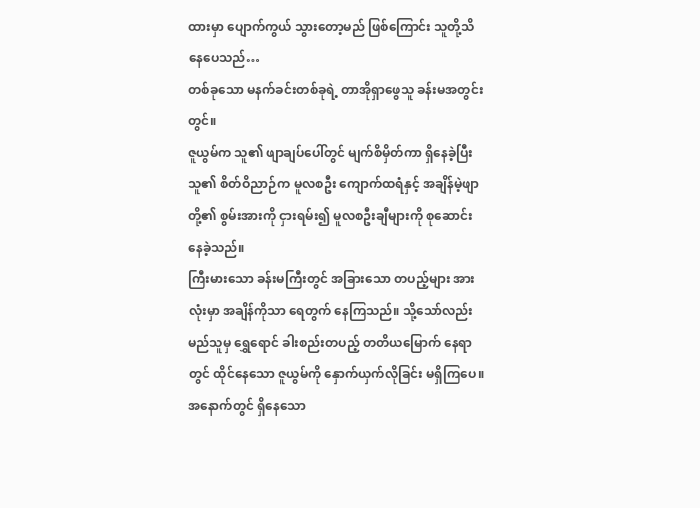ထားမှာ ပျောက်ကွယ် သွားတော့မည် ဖြစ်ကြောင်း သူတို့သိနေပေသည်…
တစ်ခုသော မနက်ခင်းတစ်ခုရဲ့ တာအိုရှာဖွေသူ ခန်းမအတွင်းတွင်။
ဇူယွမ်က သူ၏ ဖျာချပ်ပေါ်တွင် မျက်စိမှိတ်ကာ ရှိနေခဲ့ပြီး သူ၏ စိတ်ဝိညာဉ်က မူလစဦး ကျောက်ထရံနှင့် အချိန်မဲ့ဖျာတို့၏ စွမ်းအားကို ငှားရမ်း၍ မူလစဦးချီများကို စုဆောင်းနေခဲ့သည်။
ကြီးမားသော ခန်းမကြီးတွင် အခြားသော တပည့်များ အားလုံးမှာ အချိန်ကိုသာ ရေတွက် နေကြသည်။ သို့သော်လည်း မည်သူမှ ရွှေရောင် ခါးစည်းတပည့် တတိယမြောက် နေရာတွင် ထိုင်နေသော ဇူယွမ်ကို နှောက်ယှက်လိုခြင်း မရှိကြပေ။ အနောက်တွင် ရှိနေသော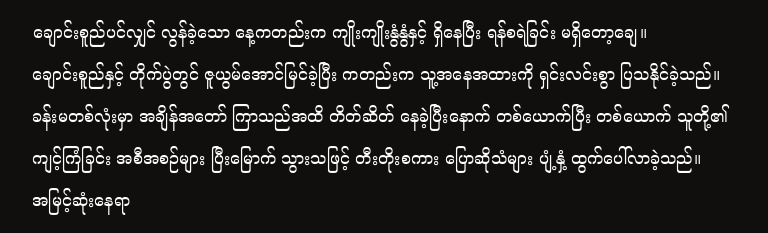ချောင်းစူည်ပင်လျှင် လွန်ခဲ့သော နေ့ကတည်းက ကျိုးကျိုးနွံနွံနှင့် ရှိနေပြီး ရန်စရဲခြင်း မရှိတော့ချေ။
ချောင်းစူည်နှင့် တိုက်ပွဲတွင် ဇူယွမ်အောင်မြင်ခဲ့ပြီး ကတည်းက သူ့အနေအထားကို ရှင်းလင်းစွာ ပြသနိုင်ခဲ့သည်။
ခန်းမတစ်လုံးမှာ အချိန်အတော် ကြာသည်အထိ တိတ်ဆိတ် နေခဲ့ပြီးနောက် တစ်ယောက်ပြီး တစ်ယောက် သူတို့၏ ကျင့်ကြံခြင်း အစီအစဉ်များ ပြီးမြောက် သွားသဖြင့် တီးတိုးစကား ပြောဆိုသံများ ပျံ့နှံ့ ထွက်ပေါ်လာခဲ့သည်။
အမြင့်ဆုံးနေရာ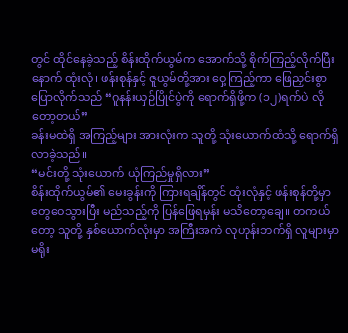တွင် ထိုင်နေခဲ့သည့် စိန်းထိုက်ယွမ်က အောက်သို့ စိုက်ကြည့်လိုက်ပြီးနောက် ထုံးလုံ၊ ဖန်းစုန်နှင့် ဇူယွမ်တို့အား ဝှေ့ကြည့်ကာ ဖြေညှင်းစွာ ပြောလိုက်သည် “ဂူနန်းယှဉ်ပြိုင်ပွဲကို ရောက်ရှိဖို့က (၁၂)ရက်ပဲ လိုတော့တယ်”
ခန်းမထဲရှိ အကြည့်များ အားလုံးက သူတို့ သုံးယောက်ထံသို့ ရောက်ရှိလာခဲ့သည်။
“မင်းတို့ သုံးယောက် ယုံကြည်မှုရှိလား”
စိန်းထိုက်ယွမ်၏ မေးခွန်းကို ကြားရချိန်တွင် ထုံးလုံနှင့် ဖန်းစုန်တို့မှာ တွေဝေသွားပြီး မည်သည့်ကို ပြန်ဖြေရမှန်း မသိတော့ချေ။ တကယ်တော့ သူတို့ နှစ်ယောက်လုံးမှာ အကြီးအကဲ လုဟုန်းဘက်ရှိ လူများမှာ မရိုး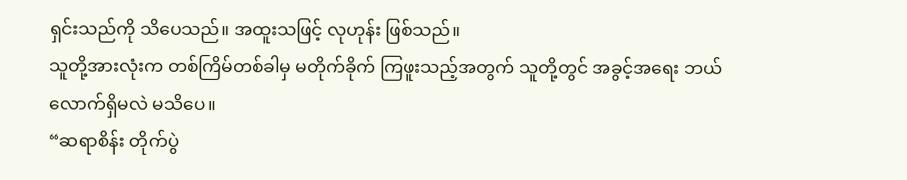ရှင်းသည်ကို သိပေသည်။ အထူးသဖြင့် လုဟုန်း ဖြစ်သည်။
သူတို့အားလုံးက တစ်ကြိမ်တစ်ခါမှ မတိုက်ခိုက် ကြဖူးသည့်အတွက် သူတို့တွင် အခွင့်အရေး ဘယ်လောက်ရှိမလဲ မသိပေ။
“ဆရာစိန်း တိုက်ပွဲ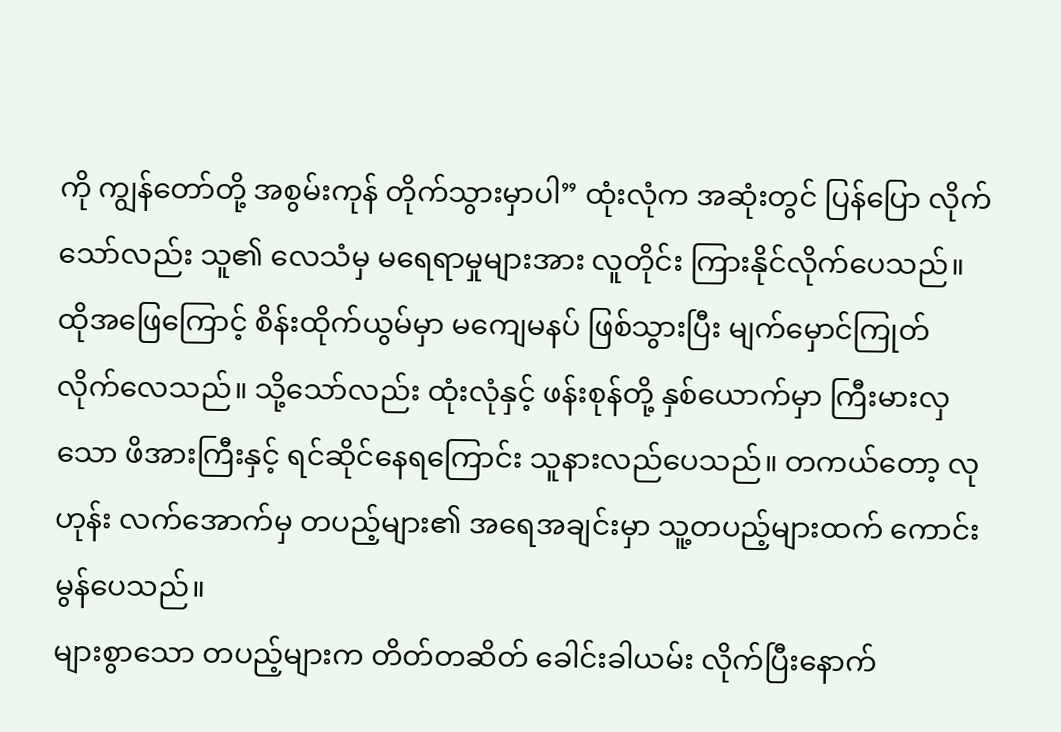ကို ကျွန်တော်တို့ အစွမ်းကုန် တိုက်သွားမှာပါ” ထုံးလုံက အဆုံးတွင် ပြန်ပြော လိုက်သော်လည်း သူ၏ လေသံမှ မရေရာမှုများအား လူတိုင်း ကြားနိုင်လိုက်ပေသည်။
ထိုအဖြေကြောင့် စိန်းထိုက်ယွမ်မှာ မကျေမနပ် ဖြစ်သွားပြီး မျက်မှောင်ကြုတ် လိုက်လေသည်။ သို့သော်လည်း ထုံးလုံနှင့် ဖန်းစုန်တို့ နှစ်ယောက်မှာ ကြီးမားလှသော ဖိအားကြီးနှင့် ရင်ဆိုင်နေရကြောင်း သူနားလည်ပေသည်။ တကယ်တော့ လုဟုန်း လက်အောက်မှ တပည့်များ၏ အရေအချင်းမှာ သူ့တပည့်များထက် ကောင်းမွန်ပေသည်။
များစွာသော တပည့်များက တိတ်တဆိတ် ခေါင်းခါယမ်း လိုက်ပြီးနောက်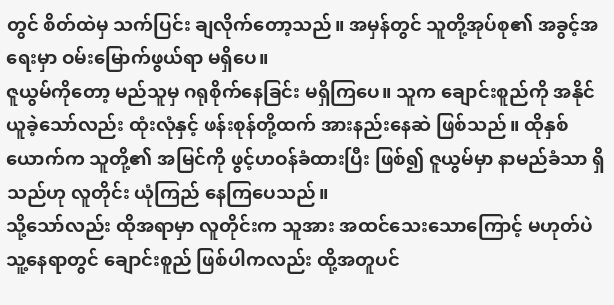တွင် စိတ်ထဲမှ သက်ပြင်း ချလိုက်တော့သည်။ အမှန်တွင် သူတို့အုပ်စု၏ အခွင့်အရေးမှာ ဝမ်းမြောက်ဖွယ်ရာ မရှိပေ။
ဇူယွမ်ကိုတော့ မည်သူမှ ဂရုစိုက်နေခြင်း မရှိကြပေ။ သူက ချောင်းစူည်ကို အနိုင်ယူခဲ့သော်လည်း ထုံးလုံနှင့် ဖန်းစုန်တို့ထက် အားနည်းနေဆဲ ဖြစ်သည်။ ထိုနှစ်ယောက်က သူတို့၏ အမြင်ကို ဖွင့်ဟဝန်ခံထားပြီး ဖြစ်၍ ဇူယွမ်မှာ နာမည်ခံသာ ရှိသည်ဟု လူတိုင်း ယုံကြည် နေကြပေသည်။
သို့သော်လည်း ထိုအရာမှာ လူတိုင်းက သူအား အထင်သေးသောကြောင့် မဟုတ်ပဲ သူ့နေရာတွင် ချောင်းစူည် ဖြစ်ပါကလည်း ထို့အတူပင်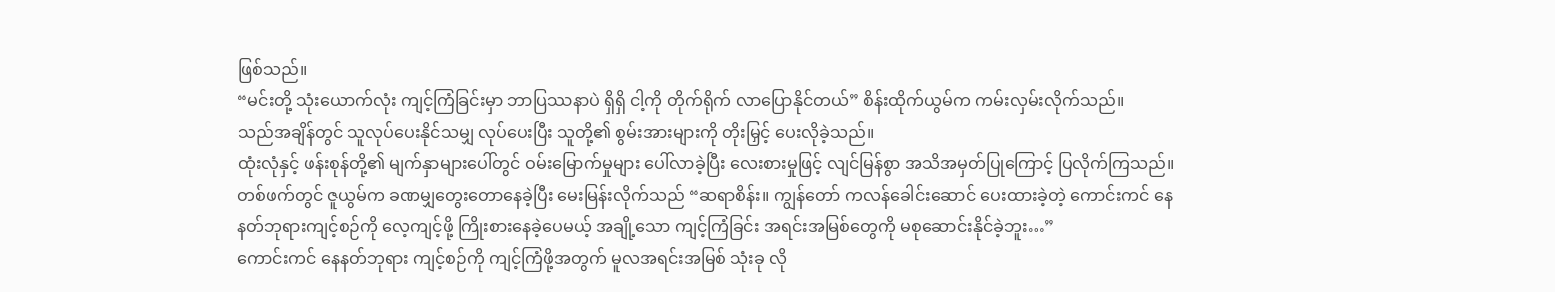ဖြစ်သည်။
“မင်းတို့ သုံးယောက်လုံး ကျင့်ကြံခြင်းမှာ ဘာပြဿနာပဲ ရှိရှိ ငါ့ကို တိုက်ရိုက် လာပြောနိုင်တယ်” စိန်းထိုက်ယွမ်က ကမ်းလှမ်းလိုက်သည်။
သည်အချိန်တွင် သူလုပ်ပေးနိုင်သမျှ လုပ်ပေးပြီး သူတို့၏ စွမ်းအားများကို တိုးမြှင့် ပေးလိုခဲ့သည်။
ထုံးလုံနှင့် ဖန်းစုန်တို့၏ မျက်နှာများပေါ်တွင် ဝမ်းမြောက်မှုများ ပေါ်လာခဲ့ပြီး လေးစားမှုဖြင့် လျင်မြန်စွာ အသိအမှတ်ပြုကြောင့် ပြလိုက်ကြသည်။
တစ်ဖက်တွင် ဇူယွမ်က ခဏမျှတွေးတောနေခဲ့ပြီး မေးမြန်းလိုက်သည် “ဆရာစိန်း။ ကျွန်တော် ကလန်ခေါင်းဆောင် ပေးထားခဲ့တဲ့ ကောင်းကင် နေနတ်ဘုရားကျင့်စဉ်ကို လေ့ကျင့်ဖို့ ကြိုးစားနေခဲ့ပေမယ့် အချို့သော ကျင့်ကြံခြင်း အရင်းအမြစ်တွေကို မစုဆောင်းနိုင်ခဲ့ဘူး…”
ကောင်းကင် နေနတ်ဘုရား ကျင့်စဉ်ကို ကျင့်ကြံဖို့အတွက် မူလအရင်းအမြစ် သုံးခု လို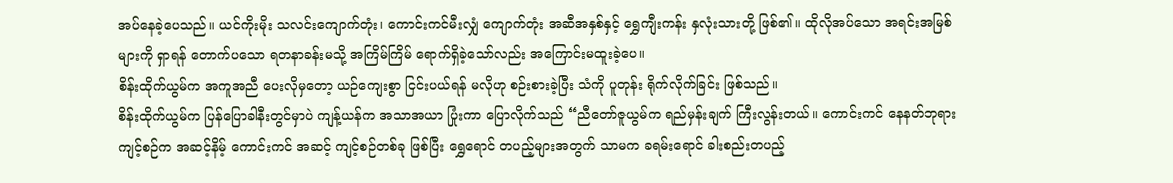အပ်နေခဲ့ပေသည်။ ယင်ကိုးမိုး သလင်းကျောက်တုံး၊ ကောင်းကင်မီးလျှံ ကျောက်တုံး အဆီအနှစ်နှင့် ရွှေကျီးကန်း နှလုံးသားတို့ ဖြစ်၏။ ထိုလိုအပ်သော အရင်းအမြစ်များကို ရှာရန် တောက်ပသော ရတနာခန်းမသို့ အကြိမ်ကြိမ် ရောက်ရှိခဲ့သော်လည်း အကြောင်းမထူးခဲ့ပေ။
စိန်းထိုက်ယွမ်က အကူအညီ ပေးလိုမှတော့ ယဉ်ကျေးစွာ ငြင်းပယ်ရန် မလိုဟု စဉ်းစားခဲ့ပြီး သံကို ပူတုန်း ရိုက်လိုက်ခြင်း ဖြစ်သည်။
စိန်းထိုက်ယွမ်က ပြန်ပြောခါနီးတွင်မှာပဲ ကျန့်ယန်က အသာအယာ ပြုံးကာ ပြောလိုက်သည် “ညီတော်ဇူယွမ်က ရည်မှန်းချက် ကြီးလွန်းတယ်။ ကောင်းကင် နေနတ်ဘုရား ကျင့်စဉ်က အဆင့်နိမ့် ကောင်းကင် အဆင့် ကျင့်စဉ်တစ်ခု ဖြစ်ပြီး ရွှေရောင် တပည့်များအတွက် သာမက ခရမ်းရောင် ခါးစည်းတပည့်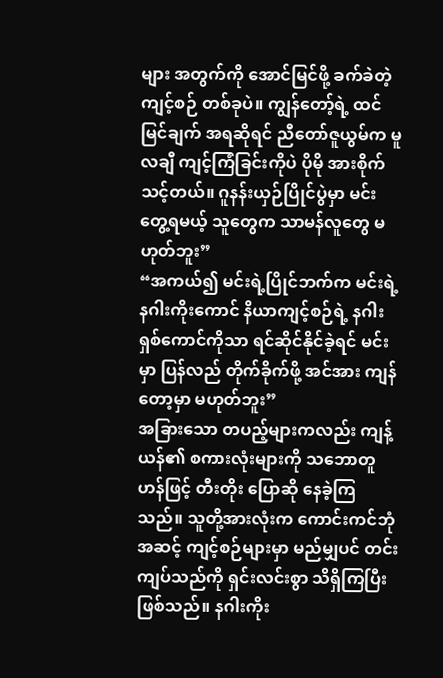များ အတွက်ကို အောင်မြင်ဖို့ ခက်ခဲတဲ့ ကျင့်စဉ် တစ်ခုပဲ။ ကျွန်တော့်ရဲ့ ထင်မြင်ချက် အရဆိုရင် ညီတော်ဇူယွမ်က မူလချီ ကျင့်ကြံခြင်းကိုပဲ ပိုမို အားစိုက်သင့်တယ်။ ဂူနန်းယှဉ်ပြိုင်ပွဲမှာ မင်းတွေ့ရမယ့် သူတွေက သာမန်လူတွေ မဟုတ်ဘူး”
“အကယ်၍ မင်းရဲ့ပြိုင်ဘက်က မင်းရဲ့ နဂါးကိုးကောင် နိယာကျင့်စဉ်ရဲ့ နဂါးရှစ်ကောင်ကိုသာ ရင်ဆိုင်နိုင်ခဲ့ရင် မင်းမှာ ပြန်လည် တိုက်ခိုက်ဖို့ အင်အား ကျန်တော့မှာ မဟုတ်ဘူး”
အခြားသော တပည့်များကလည်း ကျန့်ယန်၏ စကားလုံးများကို သဘောတူဟန်ဖြင့် တီးတိုး ပြောဆို နေခဲ့ကြသည်။ သူတို့အားလုံးက ကောင်းကင်ဘုံ အဆင့် ကျင့်စဉ်များမှာ မည်မျှပင် တင်းကျပ်သည်ကို ရှင်းလင်းစွာ သိရှိကြပြီး ဖြစ်သည်။ နဂါးကိုး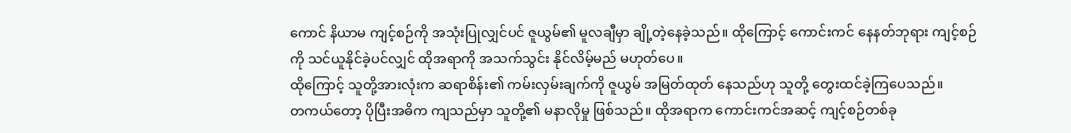ကောင် နိယာမ ကျင့်စဉ်ကို အသုံးပြုလျှင်ပင် ဇူယွမ်၏ မူလချီမှာ ချို့တဲ့နေခဲ့သည်။ ထိုကြောင့် ကောင်းကင် နေနတ်ဘုရား ကျင့်စဉ်ကို သင်ယူနိုင်ခဲ့ပင်လျှင် ထိုအရာကို အသက်သွင်း နိုင်လိမ့်မည် မဟုတ်ပေ။
ထိုကြောင့် သူတို့အားလုံးက ဆရာစိန်း၏ ကမ်းလှမ်းချက်ကို ဇူယွမ် အမြတ်ထုတ် နေသည်ဟု သူတို့ တွေးထင်ခဲ့ကြပေသည်။
တကယ်တော့ ပိုပြီးအဓိက ကျသည်မှာ သူတို့၏ မနာလိုမှု ဖြစ်သည်။ ထိုအရာက ကောင်းကင်အဆင့် ကျင့်စဉ်တစ်ခု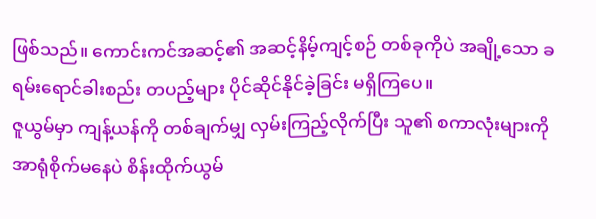ဖြစ်သည်။ ကောင်းကင်အဆင့်၏ အဆင့်နိမ့်ကျင့်စဉ် တစ်ခုကိုပဲ အချို့သော ခရမ်းရောင်ခါးစည်း တပည့်များ ပိုင်ဆိုင်နိုင်ခဲ့ခြင်း မရှိကြပေ။
ဇူယွမ်မှာ ကျန့်ယန်ကို တစ်ချက်မျှ လှမ်းကြည့်လိုက်ပြီး သူ၏ စကာလုံးများကို အာရုံစိုက်မနေပဲ စိန်းထိုက်ယွမ်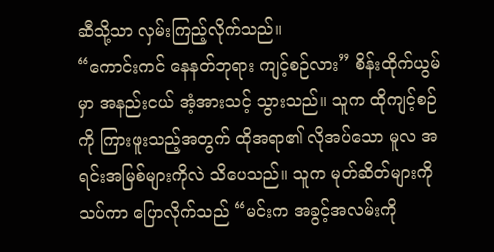ဆီသို့သာ လှမ်းကြည့်လိုက်သည်။
“ကောင်းကင် နေနတ်ဘုရား ကျင့်စဉ်လား” စိန်းထိုက်ယွမ်မှာ အနည်းငယ် အံ့အားသင့် သွားသည်။ သူက ထိုကျင့်စဉ်ကို ကြားဖူးသည့်အတွက် ထိုအရာ၏ လိုအပ်သော မူလ အရင်းအမြစ်များကိုလဲ သိပေသည်။ သူက မုတ်ဆိတ်များကို သပ်ကာ ပြောလိုက်သည် “မင်းက အခွင့်အလမ်းကို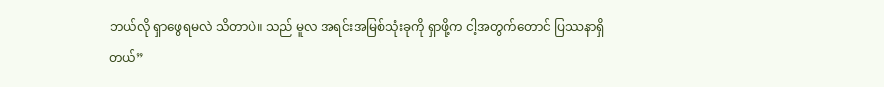ဘယ်လို ရှာဖွေရမလဲ သိတာပဲ။ သည် မူလ အရင်းအမြစ်သုံးခုကို ရှာဖို့က ငါ့အတွက်တောင် ပြဿနာရှိတယ်”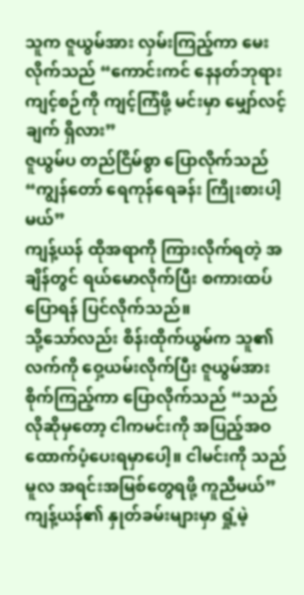သူက ဇူယွမ်အား လှမ်းကြည့်ကာ မေးလိုက်သည် “ကောင်းကင် နေနတ်ဘုရား ကျင့်စဉ်ကို ကျင့်ကြံဖို့ မင်းမှာ မျှော်လင့်ချက် ရှိလား”
ဇူယွမ်ပ တည်ငြိမ်စွာ ပြောလိုက်သည် “ကျွန်တော် ရေကုန်ရေခန်း ကြိုးစားပါ့မယ်”
ကျန့်ယန် ထိုအရာကို ကြားလိုက်ရတဲ့ အချိန်တွင် ရယ်မောလိုက်ပြီး စကားထပ်ပြောရန် ပြင်လိုက်သည်။
သို့သော်လည်း စိန်းထိုက်ယွမ်က သူ၏လက်ကို ဝှေ့ယမ်းလိုက်ပြီး ဇူယွမ်အား စိုက်ကြည့်ကာ ပြောလိုက်သည် “သည်လိုဆိုမှတော့ ငါကမင်းကို အပြည့်အဝ ထောက်ပံ့ပေးရမှာပေါ့။ ငါမင်းကို သည်မူလ အရင်းအမြစ်တွေရဖို့ ကူညီမယ်”
ကျန့်ယန်၏ နှုတ်ခမ်းများမှာ ရှုံ့မဲ့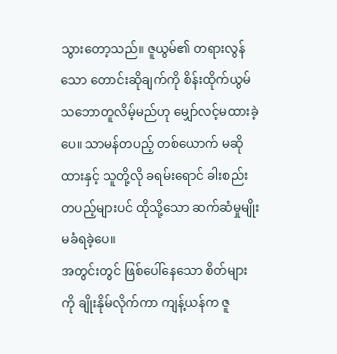သွားတော့သည်။ ဇူယွမ်၏ တရားလွန်သော တောင်းဆိုချက်ကို စိန်းထိုက်ယွမ် သဘောတူလိမ့်မည်ဟု မျှော်လင့်မထားခဲ့ပေ။ သာမန်တပည့် တစ်ယောက် မဆိုထားနှင့် သူတို့လို ခရမ်းရောင် ခါးစည်း တပည့်များပင် ထိုသို့သော ဆက်ဆံမှုမျိုး မခံရခဲ့ပေ။
အတွင်းတွင် ဖြစ်ပေါ်နေသော စိတ်များကို ချိုးနိုမ်လိုက်ကာ ကျန့်ယန်က ဇူ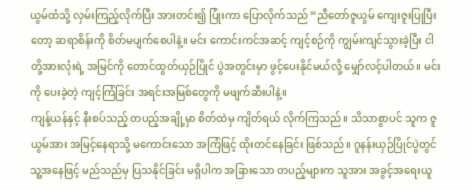ယွမ်ထံသို့ လှမ်းကြည့်လိုက်ပြီး အားတင်း၍ ပြုံးကာ ပြောလိုက်သည် “ညီတော်ဇူယွမ် ကျေးဇူးပြုပြီးတော့ ဆရာစိန်းကို စိတ်မပျက်စေပါနဲ့။ မင်း ကောင်းကင်အဆင့် ကျင့်စဉ်ကို ကျွမ်းကျင်သွားခဲ့ပြီး ငါတို့အားလုံးရဲ့ အမြင်ကို တောင်ထွတ်ယှဉ်ပြိုင် ပွဲအတွင်းမှာ ဖွင့်ပေးနိုင်မယ်လို့ မျှော်လင့်ပါတယ်။ မင်းကို ပေးခဲ့တဲ့ ကျင့်ကြံခြင်း အရင်းအမြစ်တွေကို မဖျက်ဆီးပါနဲ့။
ကျန့်ယန်နှင့် နီးစပ်သည့် တပည့်အချို့မှာ စိတ်ထဲမှ ကျိတ်ရယ် လိုက်ကြသည်။ သိသာစွာပင် သူက ဇူယွမ်အား အမြင့်နေရာသို့ မကောင်းသော အကြံဖြင့် ထိုးတင်နေခြင်း ဖြစ်သည်။ ဂူနန်းယှဉ်ပြိုင်ပွဲတွင် သူ့အနေဖြင့် မည်သည်မှ ပြသနိုင်ခြင်း မရှိပါက အခြားသော တပည့်များက သူအား အခွင့်အရေးယူ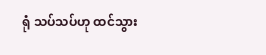ရုံ သပ်သပ်ဟု ထင်သွား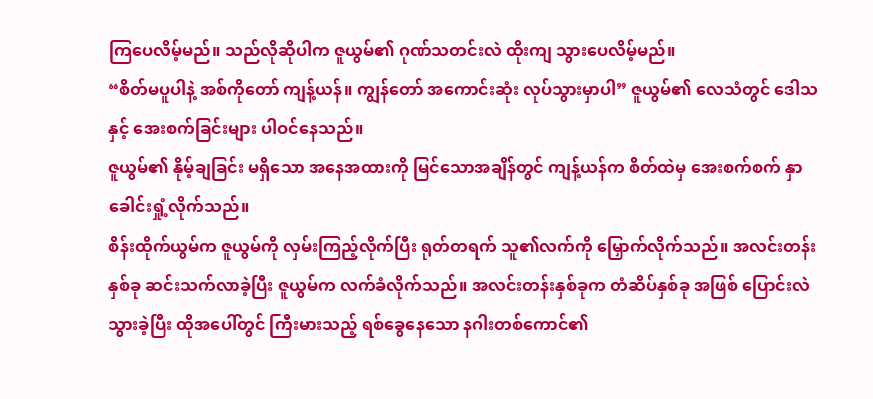ကြပေလိမ့်မည်။ သည်လိုဆိုပါက ဇူယွမ်၏ ဂုဏ်သတင်းလဲ ထိုးကျ သွားပေလိမ့်မည်။
“စိတ်မပူပါနဲ့ အစ်ကိုတော် ကျန့်ယန်။ ကျွန်တော် အကောင်းဆုံး လုပ်သွားမှာပါ” ဇူယွမ်၏ လေသံတွင် ဒေါသနှင့် အေးစက်ခြင်းများ ပါဝင်နေသည်။
ဇူယွမ်၏ နိုမ့်ချခြင်း မရှိသော အနေအထားကို မြင်သောအချိန်တွင် ကျန့်ယန်က စိတ်ထဲမှ အေးစက်စက် နှာခေါင်းရှုံ့လိုက်သည်။
စိန်းထိုက်ယွမ်က ဇူယွမ်ကို လှမ်းကြည့်လိုက်ပြီး ရုတ်တရက် သူ၏လက်ကို မြှောက်လိုက်သည်။ အလင်းတန်းနှစ်ခု ဆင်းသက်လာခဲ့ပြီး ဇူယွမ်က လက်ခံလိုက်သည်။ အလင်းတန်းနှစ်ခုက တံဆိပ်နှစ်ခု အဖြစ် ပြောင်းလဲသွားခဲ့ပြီး ထိုအပေါ်တွင် ကြီးမားသည့် ရစ်ခွေနေသော နဂါးတစ်ကောင်၏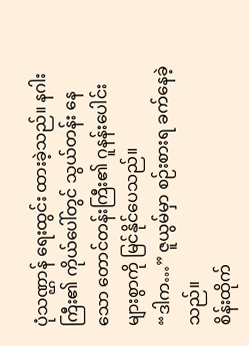ပုံသဏ္ဌာန် ရေးထွင်း ထားခဲ့သည်။ နဂါးကြီး၏ ကိုယ်ပေါ်တွင် သွယ်တန်း နေသော တောင်တန်းကြီး၏ ဂူနန်းပေါင်း များစွာကို မြင်နိုင်ပေသည်။
“ဒါက…” ဇူယွမ်မှာ စဉ်းစားရ ခက်နေခဲ့သည်။
စိန်းထိုက်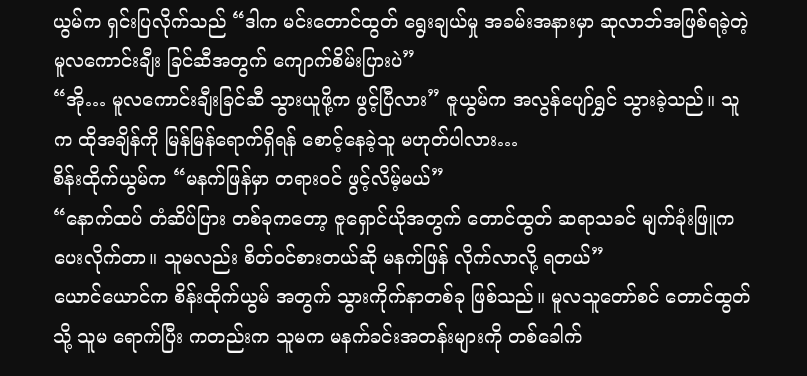ယွမ်က ရှင်းပြလိုက်သည် “ဒါက မင်းတောင်ထွတ် ရွေးချယ်မှု အခမ်းအနားမှာ ဆုလာဘ်အဖြစ်ရခဲ့တဲ့ မူလကောင်းချီး ခြင်ဆီအတွက် ကျောက်စိမ်းပြားပဲ”
“အို… မူလကောင်းချီးခြင်ဆီ သွားယူဖို့က ဖွင့်ပြီလား” ဇူယွမ်က အလွန်ပျော်ရွှင် သွားခဲ့သည်။ သူက ထိုအချိန်ကို မြန်မြန်ရောက်ရှိရန် စောင့်နေခဲ့သူ မဟုတ်ပါလား…
စိန်းထိုက်ယွမ်က “မနက်ဖြန်မှာ တရားဝင် ဖွင့်လိမ့်မယ်”
“နောက်ထပ် တံဆိပ်ပြား တစ်ခုကတော့ ဇူရှောင်ယိုအတွက် တောင်ထွတ် ဆရာသခင် မျက်ခုံးဖြူက ပေးလိုက်တာ။ သူမလည်း စိတ်ဝင်စားတယ်ဆို မနက်ဖြန် လိုက်လာလို့ ရတယ်”
ယောင်ယောင်က စိန်းထိုက်ယွမ် အတွက် သွားကိုက်နာတစ်ခု ဖြစ်သည်။ မူလသူတော်စင် တောင်ထွတ်သို့ သူမ ရောက်ပြီး ကတည်းက သူမက မနက်ခင်းအတန်းများကို တစ်ခေါက်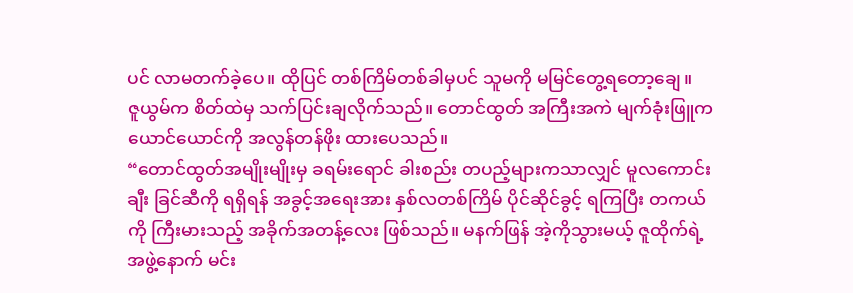ပင် လာမတက်ခဲ့ပေ။ ထိုပြင် တစ်ကြိမ်တစ်ခါမှပင် သူမကို မမြင်တွေ့ရတော့ချေ။
ဇူယွမ်က စိတ်ထဲမှ သက်ပြင်းချလိုက်သည်။ တောင်ထွတ် အကြီးအကဲ မျက်ခုံးဖြူက ယောင်ယောင်ကို အလွန်တန်ဖိုး ထားပေသည်။
“တောင်ထွတ်အမျိုးမျိုးမှ ခရမ်းရောင် ခါးစည်း တပည့်များကသာလျှင် မူလကောင်းချီး ခြင်ဆီကို ရရှိရန် အခွင့်အရေးအား နှစ်လတစ်ကြိမ် ပိုင်ဆိုင်ခွင့် ရကြပြီး တကယ်ကို ကြီးမားသည့် အခိုက်အတန့်လေး ဖြစ်သည်။ မနက်ဖြန် အဲ့ကိုသွားမယ့် ဇူထိုက်ရဲ့ အဖွဲ့နောက် မင်း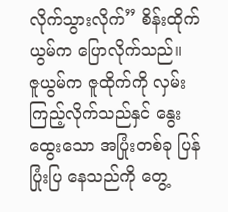လိုက်သွားလိုက်” စိန်းထိုက်ယွမ်က ပြောလိုက်သည်။
ဇူယွမ်က ဇူထိုက်ကို လှမ်းကြည့်လိုက်သည်နှင် နွေးထွေးသော အပြုံးတစ်ခု ပြန်ပြုံးပြ နေသည်ကို တွေ့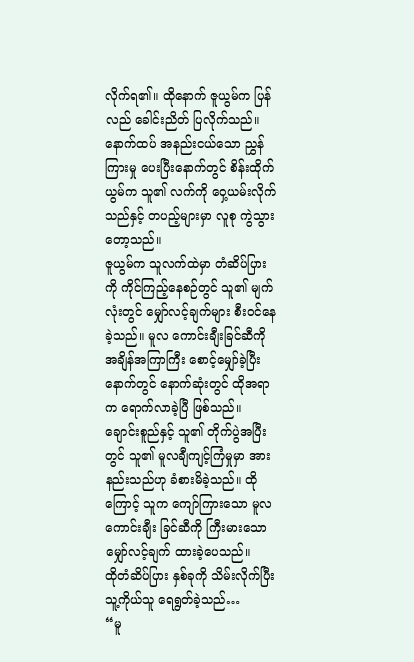လိုက်ရ၏။ ထိုနောက် ဇူယွမ်က ပြန်လည် ခေါင်းညိတ် ပြလိုက်သည်။
နောက်ထပ် အနည်းငယ်သော ညွှန်ကြားမှု ပေးပြီးနောက်တွင် စိန်းထိုက်ယွမ်က သူ၏ လက်ကို ဝှေ့ယမ်းလိုက်သည်နှင့် တပည့်များမှာ လူစု ကွဲသွားတော့သည်။
ဇူယွမ်က သူလက်ထဲမှာ တံဆိပ်ပြားကို ကိုင်ကြည့်နေစဉ်တွင် သူ၏ မျက်လုံးတွင် မျှော်လင့်ချက်များ စီးဝင်နေခဲ့သည်။ မူလ ကောင်းချီးခြင်ဆီကို အချိန်အကြာကြီး စောင့်မျှော်ခဲ့ပြီး နောက်တွင် နောက်ဆုံးတွင် ထိုအရာက ရောက်လာခဲ့ပြီ ဖြစ်သည်။
ချောင်းစူည်နှင့် သူ၏ တိုက်ပွဲအပြီးတွင် သူ၏ မူလချီကျင့်ကြံမှုမှာ အားနည်းသည်ဟု ခံစားမိခဲ့သည်။ ထိုကြောင့် သူက ကျော်ကြားသော မူလကောင်းချီး ခြင်ဆီကို ကြီးမားသော မျှော်လင့်ချက် ထားခဲ့ပေသည်။
ထိုတံဆိပ်ပြား နှစ်ခုကို သိမ်းလိုက်ပြီး သူ့ကိုယ်သူ ရေရွတ်ခဲ့သည်…
“မူ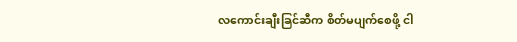လကောင်းချီးခြင်ဆီက စိတ်မပျက်စေဖို့ ငါ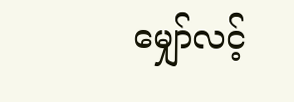မျှော်လင့်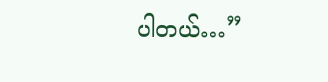ပါတယ်…”